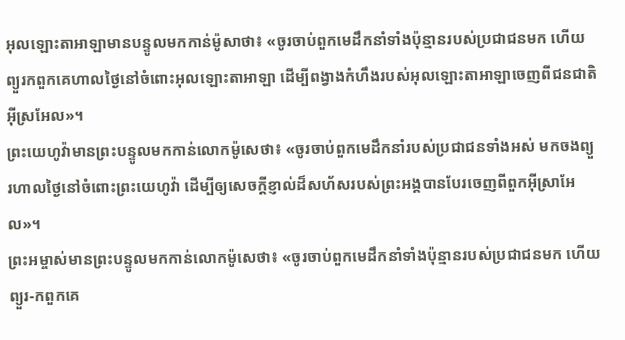អុលឡោះតាអាឡាមានបន្ទូលមកកាន់ម៉ូសាថា៖ «ចូរចាប់ពួកមេដឹកនាំទាំងប៉ុន្មានរបស់ប្រជាជនមក ហើយព្យួរកពួកគេហាលថ្ងៃនៅចំពោះអុលឡោះតាអាឡា ដើម្បីពង្វាងកំហឹងរបស់អុលឡោះតាអាឡាចេញពីជនជាតិអ៊ីស្រអែល»។
ព្រះយេហូវ៉ាមានព្រះបន្ទូលមកកាន់លោកម៉ូសេថា៖ «ចូរចាប់ពួកមេដឹកនាំរបស់ប្រជាជនទាំងអស់ មកចងព្យួរហាលថ្ងៃនៅចំពោះព្រះយេហូវ៉ា ដើម្បីឲ្យសេចក្ដីខ្ញាល់ដ៏សហ័សរបស់ព្រះអង្គបានបែរចេញពីពួកអ៊ីស្រាអែល»។
ព្រះអម្ចាស់មានព្រះបន្ទូលមកកាន់លោកម៉ូសេថា៖ «ចូរចាប់ពួកមេដឹកនាំទាំងប៉ុន្មានរបស់ប្រជាជនមក ហើយព្យួរ-កពួកគេ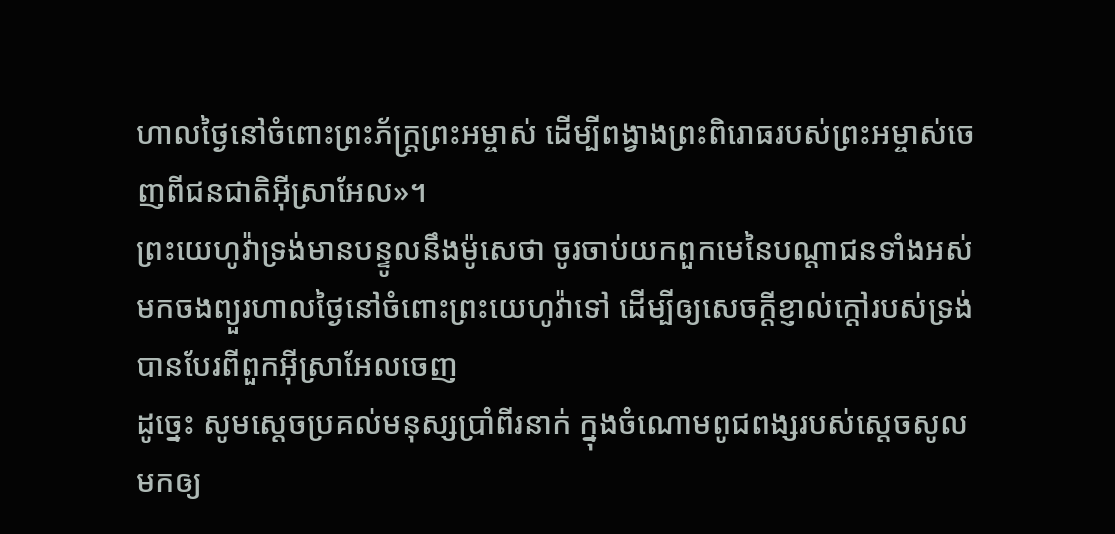ហាលថ្ងៃនៅចំពោះព្រះភ័ក្ត្រព្រះអម្ចាស់ ដើម្បីពង្វាងព្រះពិរោធរបស់ព្រះអម្ចាស់ចេញពីជនជាតិអ៊ីស្រាអែល»។
ព្រះយេហូវ៉ាទ្រង់មានបន្ទូលនឹងម៉ូសេថា ចូរចាប់យកពួកមេនៃបណ្តាជនទាំងអស់ មកចងព្យួរហាលថ្ងៃនៅចំពោះព្រះយេហូវ៉ាទៅ ដើម្បីឲ្យសេចក្ដីខ្ញាល់ក្តៅរបស់ទ្រង់បានបែរពីពួកអ៊ីស្រាអែលចេញ
ដូច្នេះ សូមស្តេចប្រគល់មនុស្សប្រាំពីរនាក់ ក្នុងចំណោមពូជពង្សរបស់ស្តេចសូល មកឲ្យ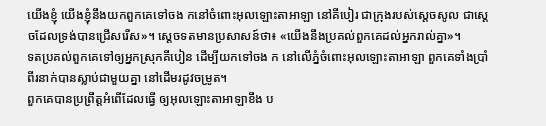យើងខ្ញុំ យើងខ្ញុំនឹងយកពួកគេទៅចង កនៅចំពោះអុលឡោះតាអាឡា នៅគីបៀរ ជាក្រុងរបស់ស្តេចសូល ជាស្តេចដែលទ្រង់បានជ្រើសរើស»។ ស្តេចទតមានប្រសាសន៍ថា៖ «យើងនឹងប្រគល់ពួកគេដល់អ្នករាល់គ្នា»។
ទតប្រគល់ពួកគេទៅឲ្យអ្នកស្រុកគីបៀន ដើម្បីយកទៅចង ក នៅលើភ្នំចំពោះអុលឡោះតាអាឡា ពួកគេទាំងប្រាំពីរនាក់បានស្លាប់ជាមួយគ្នា នៅដើមរដូវចម្រូត។
ពួកគេបានប្រព្រឹត្តអំពើដែលធ្វើ ឲ្យអុលឡោះតាអាឡាខឹង ប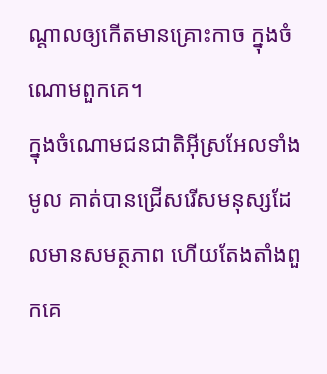ណ្ដាលឲ្យកើតមានគ្រោះកាច ក្នុងចំណោមពួកគេ។
ក្នុងចំណោមជនជាតិអ៊ីស្រអែលទាំងមូល គាត់បានជ្រើសរើសមនុស្សដែលមានសមត្ថភាព ហើយតែងតាំងពួកគេ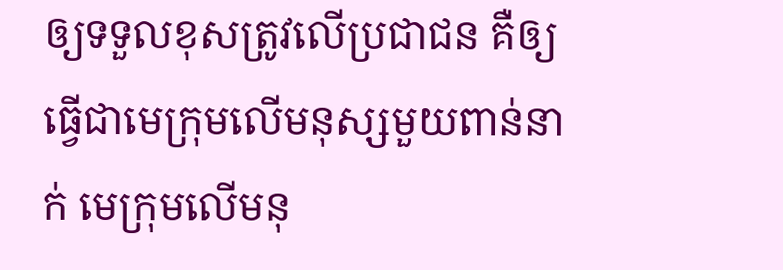ឲ្យទទួលខុសត្រូវលើប្រជាជន គឺឲ្យធ្វើជាមេក្រុមលើមនុស្សមួយពាន់នាក់ មេក្រុមលើមនុ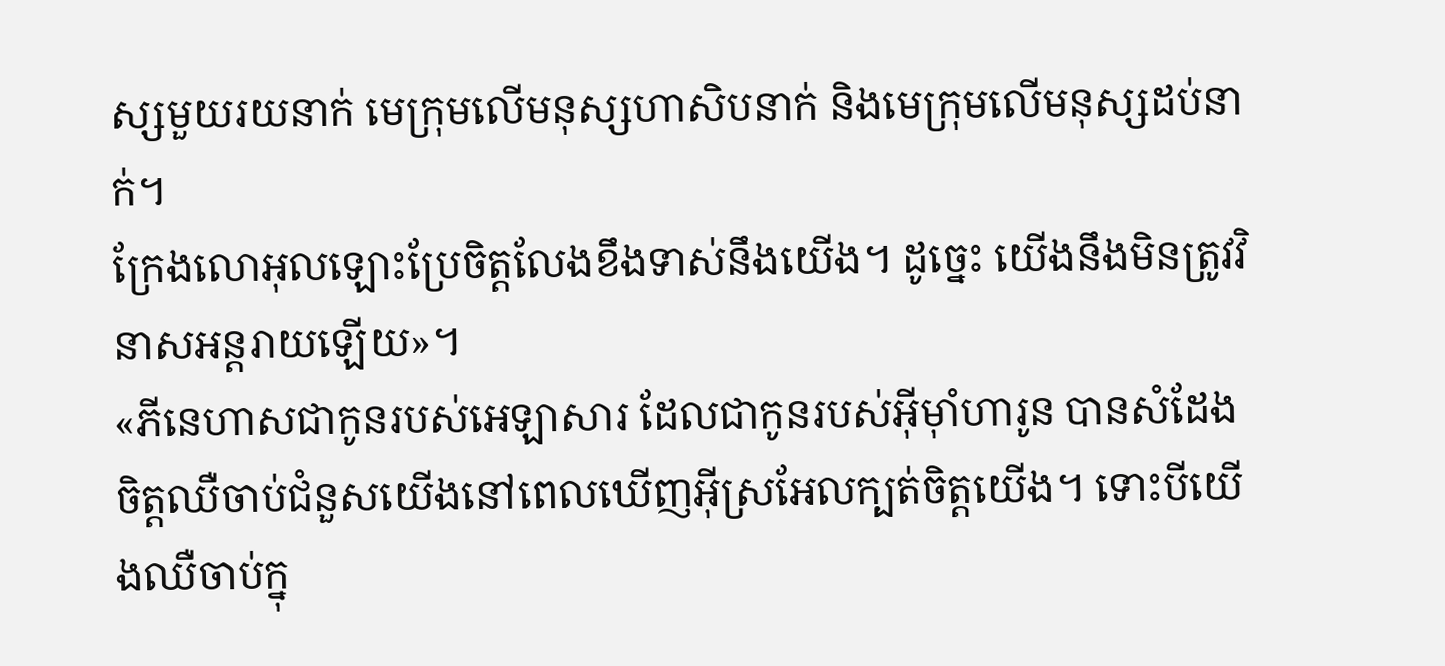ស្សមួយរយនាក់ មេក្រុមលើមនុស្សហាសិបនាក់ និងមេក្រុមលើមនុស្សដប់នាក់។
ក្រែងលោអុលឡោះប្រែចិត្តលែងខឹងទាស់នឹងយើង។ ដូច្នេះ យើងនឹងមិនត្រូវវិនាសអន្តរាយឡើយ»។
«ភីនេហាសជាកូនរបស់អេឡាសារ ដែលជាកូនរបស់អ៊ីមុាំហារូន បានសំដែងចិត្តឈឺចាប់ជំនួសយើងនៅពេលឃើញអ៊ីស្រអែលក្បត់ចិត្តយើង។ ទោះបីយើងឈឺចាប់ក្នុ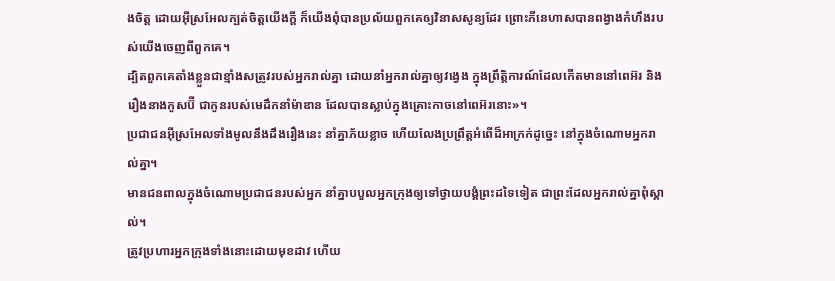ងចិត្ត ដោយអ៊ីស្រអែលក្បត់ចិត្តយើងក្តី ក៏យើងពុំបានប្រល័យពួកគេឲ្យវិនាសសូន្យដែរ ព្រោះភីនេហាសបានពង្វាងកំហឹងរបស់យើងចេញពីពួកគេ។
ដ្បិតពួកគេតាំងខ្លួនជាខ្មាំងសត្រូវរបស់អ្នករាល់គ្នា ដោយនាំអ្នករាល់គ្នាឲ្យវង្វេង ក្នុងព្រឹត្តិការណ៍ដែលកើតមាននៅពេអ៊រ និងរឿងនាងកូសប៊ី ជាកូនរបស់មេដឹកនាំម៉ាឌាន ដែលបានស្លាប់ក្នុងគ្រោះកាចនៅពេអ៊រនោះ»។
ប្រជាជនអ៊ីស្រអែលទាំងមូលនឹងដឹងរឿងនេះ នាំគ្នាភ័យខ្លាច ហើយលែងប្រព្រឹត្តអំពើដ៏អាក្រក់ដូច្នេះ នៅក្នុងចំណោមអ្នករាល់គ្នា។
មានជនពាលក្នុងចំណោមប្រជាជនរបស់អ្នក នាំគ្នាបបួលអ្នកក្រុងឲ្យទៅថ្វាយបង្គំព្រះដទៃទៀត ជាព្រះដែលអ្នករាល់គ្នាពុំស្គាល់។
ត្រូវប្រហារអ្នកក្រុងទាំងនោះដោយមុខដាវ ហើយ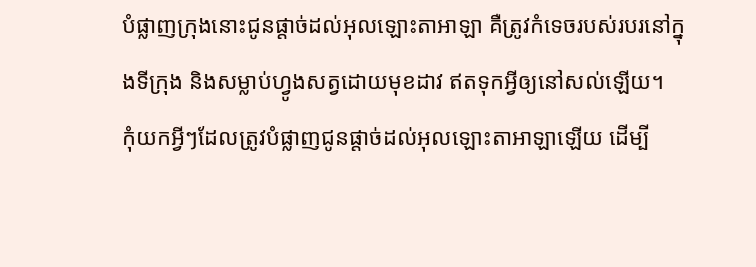បំផ្លាញក្រុងនោះជូនផ្តាច់ដល់អុលឡោះតាអាឡា គឺត្រូវកំទេចរបស់របរនៅក្នុងទីក្រុង និងសម្លាប់ហ្វូងសត្វដោយមុខដាវ ឥតទុកអ្វីឲ្យនៅសល់ឡើយ។
កុំយកអ្វីៗដែលត្រូវបំផ្លាញជូនផ្តាច់ដល់អុលឡោះតាអាឡាឡើយ ដើម្បី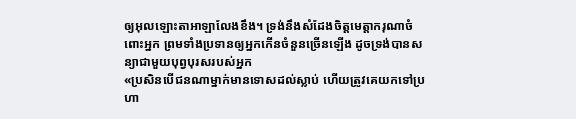ឲ្យអុលឡោះតាអាឡាលែងខឹង។ ទ្រង់នឹងសំដែងចិត្តមេត្តាករុណាចំពោះអ្នក ព្រមទាំងប្រទានឲ្យអ្នកកើនចំនួនច្រើនឡើង ដូចទ្រង់បានសន្យាជាមួយបុព្វបុរសរបស់អ្នក
«ប្រសិនបើជនណាម្នាក់មានទោសដល់ស្លាប់ ហើយត្រូវគេយកទៅប្រហា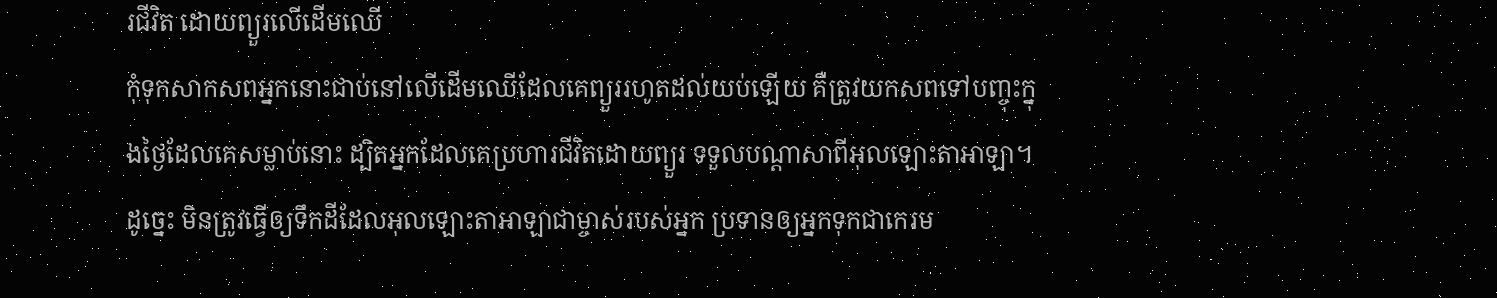រជីវិត ដោយព្យួរលើដើមឈើ
កុំទុកសាកសពអ្នកនោះជាប់នៅលើដើមឈើដែលគេព្យួររហូតដល់យប់ឡើយ គឺត្រូវយកសពទៅបញ្ចុះក្នុងថ្ងៃដែលគេសម្លាប់នោះ ដ្បិតអ្នកដែលគេប្រហារជីវិតដោយព្យួរ ទទួលបណ្តាសាពីអុលឡោះតាអាឡា។ ដូច្នេះ មិនត្រូវធ្វើឲ្យទឹកដីដែលអុលឡោះតាអាឡាជាម្ចាស់របស់អ្នក ប្រទានឲ្យអ្នកទុកជាកេរម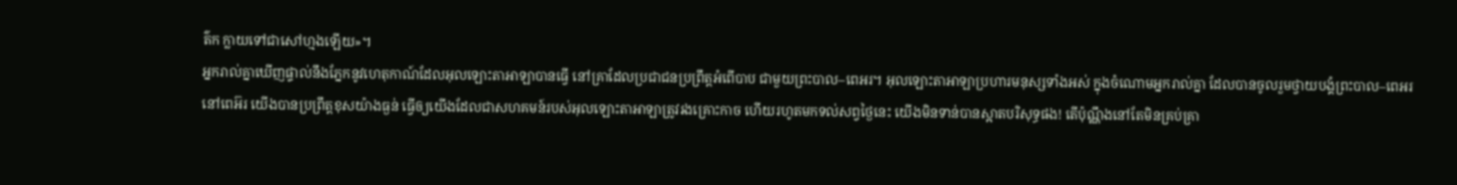ត៌ក ក្លាយទៅជាសៅហ្មងឡើយ»។
អ្នករាល់គ្នាឃើញផ្ទាល់នឹងភ្នែកនូវហេតុកាណ៍ដែលអុលឡោះតាអាឡាបានធ្វើ នៅគ្រាដែលប្រជាជនប្រព្រឹត្តអំពើបាប ជាមួយព្រះបាល–ពេអរ។ អុលឡោះតាអាឡាប្រហារមនុស្សទាំងអស់ ក្នុងចំណោមអ្នករាល់គ្នា ដែលបានចូលរួមថ្វាយបង្គំព្រះបាល–ពេអរ
នៅពេអ៊រ យើងបានប្រព្រឹត្តខុសយ៉ាងធ្ងន់ ធ្វើឲ្យយើងដែលជាសហគមន៍របស់អុលឡោះតាអាឡាត្រូវរងគ្រោះកាច ហើយរហូតមកទល់សព្វថ្ងៃនេះ យើងមិនទាន់បានស្អាតបរិសុទ្ធផង! តើប៉ុណ្ណឹងនៅតែមិនគ្រប់គ្រា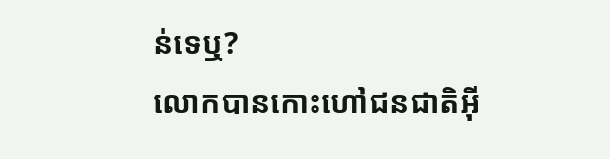ន់ទេឬ?
លោកបានកោះហៅជនជាតិអ៊ី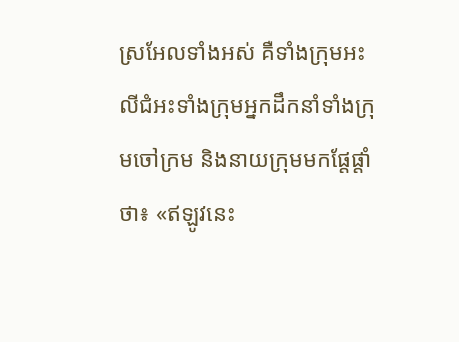ស្រអែលទាំងអស់ គឺទាំងក្រុមអះលីជំអះទាំងក្រុមអ្នកដឹកនាំទាំងក្រុមចៅក្រម និងនាយក្រុមមកផ្តែផ្តាំថា៖ «ឥឡូវនេះ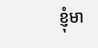ខ្ញុំមា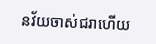នវ័យចាស់ជរាហើយ